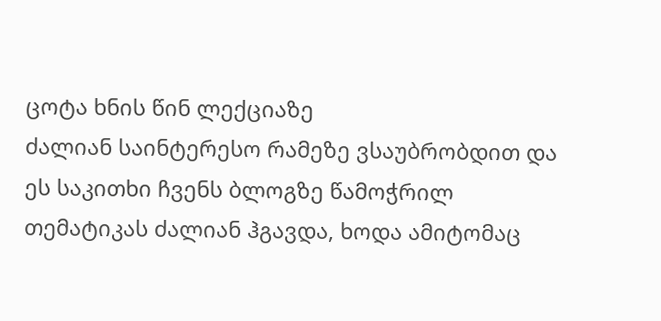ცოტა ხნის წინ ლექციაზე
ძალიან საინტერესო რამეზე ვსაუბრობდით და ეს საკითხი ჩვენს ბლოგზე წამოჭრილ თემატიკას ძალიან ჰგავდა, ხოდა ამიტომაც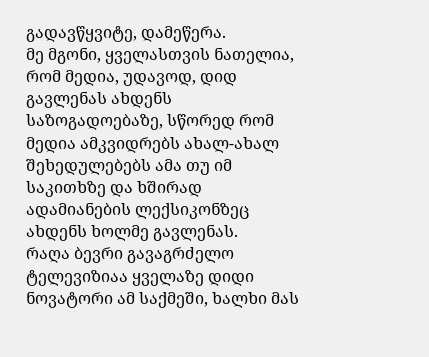გადავწყვიტე, დამეწერა.
მე მგონი, ყველასთვის ნათელია, რომ მედია, უდავოდ, დიდ გავლენას ახდენს საზოგადოებაზე, სწორედ რომ მედია ამკვიდრებს ახალ-ახალ შეხედულებებს ამა თუ იმ საკითხზე და ხშირად ადამიანების ლექსიკონზეც ახდენს ხოლმე გავლენას.
რაღა ბევრი გავაგრძელო ტელევიზიაა ყველაზე დიდი ნოვატორი ამ საქმეში, ხალხი მას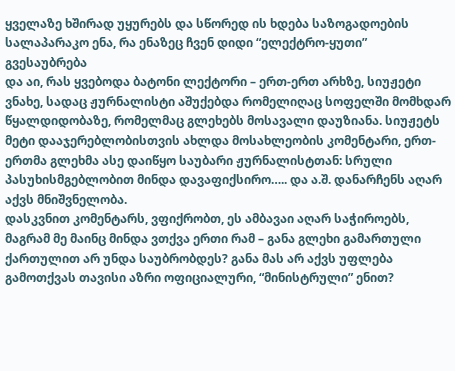ყველაზე ხშირად უყურებს და სწორედ ის ხდება საზოგადოების სალაპარაკო ენა, რა ენაზეც ჩვენ დიდი “ელექტრო-ყუთი” გვესაუბრება
და აი, რას ყვებოდა ბატონი ლექტორი – ერთ-ერთ არხზე, სიუჟეტი ვნახე, სადაც ჟურნალისტი აშუქებდა რომელიღაც სოფელში მომხდარ წყალდიდობაზე, რომელმაც გლეხებს მოსავალი დაუზიანა. სიუჟეტს მეტი დააჯერებლობისთვის ახლდა მოსახლეობის კომენტარი, ერთ-ერთმა გლეხმა ასე დაიწყო საუბარი ჟურნალისტთან: სრული პასუხისმგებლობით მინდა დავაფიქსირო….. და ა.შ. დანარჩენს აღარ აქვს მნიშვნელობა.
დასკვნით კომენტარს, ვფიქრობთ, ეს ამბავაი აღარ საჭიროებს, მაგრამ მე მაინც მინდა ვთქვა ერთი რამ – განა გლეხი გამართული ქართულით არ უნდა საუბრობდეს? განა მას არ აქვს უფლება გამოთქვას თავისი აზრი ოფიციალური, “მინისტრული” ენით?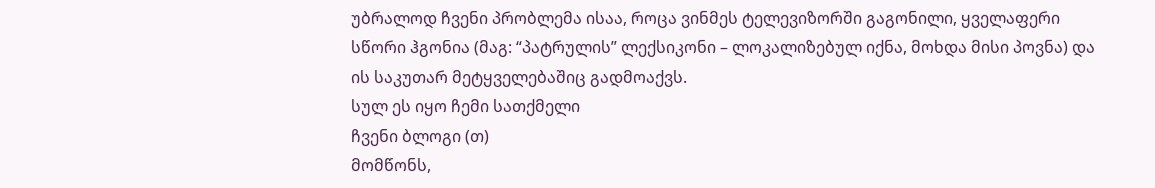უბრალოდ ჩვენი პრობლემა ისაა, როცა ვინმეს ტელევიზორში გაგონილი, ყველაფერი სწორი ჰგონია (მაგ: “პატრულის” ლექსიკონი – ლოკალიზებულ იქნა, მოხდა მისი პოვნა) და ის საკუთარ მეტყველებაშიც გადმოაქვს.
სულ ეს იყო ჩემი სათქმელი
ჩვენი ბლოგი (თ)
მომწონს,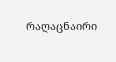რაღაცნაირი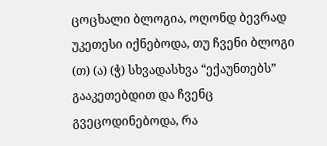ცოცხალი ბლოგია, ოღონდ ბევრად უკეთესი იქნებოდა, თუ ჩვენი ბლოგი (თ) (ა) (ჭ) სხვადასხვა “ექაუნთებს” გააკეთებდით და ჩვენც გვეცოდინებოდა, რა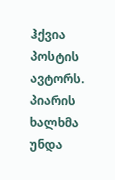ჰქვია პოსტის ავტორს.
პიარის ხალხმა უნდა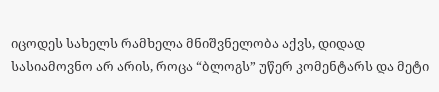იცოდეს სახელს რამხელა მნიშვნელობა აქვს, დიდად სასიამოვნო არ არის, როცა “ბლოგს” უწერ კომენტარს და მეტი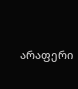არაფერი